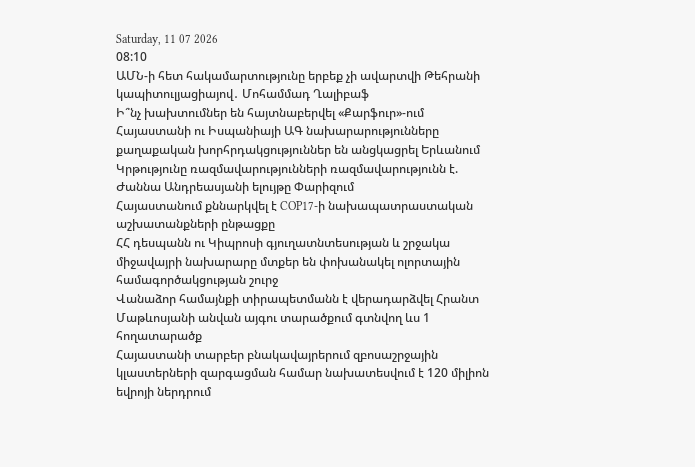Saturday, 11 07 2026
08:10
ԱՄՆ-ի հետ հակամարտությունը երբեք չի ավարտվի Թեհրանի կապիտուլյացիայով․ Մոհամմադ Ղալիբաֆ
Ի՞նչ խախտումներ են հայտնաբերվել «Քարֆուր»-ում
Հայաստանի ու Իսպանիայի ԱԳ նախարարությունները քաղաքական խորհրդակցություններ են անցկացրել Երևանում
Կրթությունը ռազմավարությունների ռազմավարությունն է. Ժաննա Անդրեասյանի ելույթը Փարիզում
Հայաստանում քննարկվել է COP17-ի նախապատրաստական աշխատանքների ընթացքը
ՀՀ դեսպանն ու Կիպրոսի գյուղատնտեսության և շրջակա միջավայրի նախարարը մտքեր են փոխանակել ոլորտային համագործակցության շուրջ
Վանաձոր համայնքի տիրապետմանն է վերադարձվել Հրանտ Մաթևոսյանի անվան այգու տարածքում գտնվող ևս 1 հողատարածք
Հայաստանի տարբեր բնակավայրերում զբոսաշրջային կլաստերների զարգացման համար նախատեսվում է 120 միլիոն եվրոյի ներդրում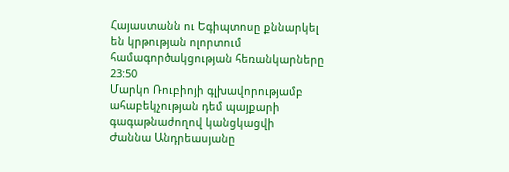Հայաստանն ու Եգիպտոսը քննարկել են կրթության ոլորտում համագործակցության հեռանկարները
23:50
Մարկո Ռուբիոյի գլխավորությամբ ահաբեկչության դեմ պայքարի գագաթնաժողով կանցկացվի
Ժաննա Անդրեասյանը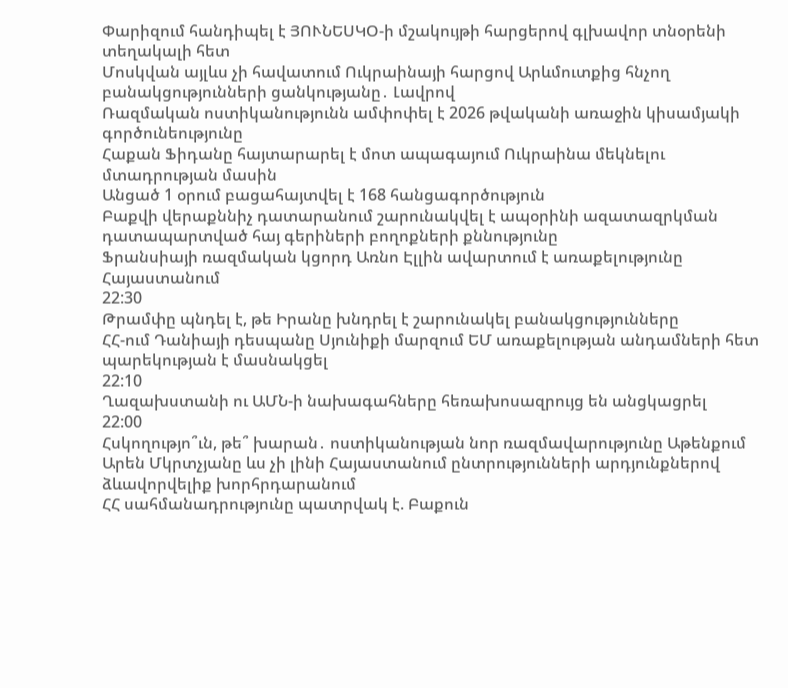Փարիզում հանդիպել է ՅՈՒՆԵՍԿՕ-ի մշակույթի հարցերով գլխավոր տնօրենի տեղակալի հետ
Մոսկվան այլևս չի հավատում Ուկրաինայի հարցով Արևմուտքից հնչող բանակցությունների ցանկությանը․ Լավրով
Ռազմական ոստիկանությունն ամփոփել է 2026 թվականի առաջին կիսամյակի գործունեությունը
Հաքան Ֆիդանը հայտարարել է մոտ ապագայում Ուկրաինա մեկնելու մտադրության մասին
Անցած 1 օրում բացահայտվել է 168 հանցագործություն
Բաքվի վերաքննիչ դատարանում շարունակվել է ապօրինի ազատազրկման դատապարտված հայ գերիների բողոքների քննությունը
Ֆրանսիայի ռազմական կցորդ Առնո Էլլին ավարտում է առաքելությունը Հայաստանում
22:30
Թրամփը պնդել է, թե Իրանը խնդրել է շարունակել բանակցությունները
ՀՀ-ում Դանիայի դեսպանը Սյունիքի մարզում ԵՄ առաքելության անդամների հետ պարեկության է մասնակցել
22:10
Ղազախստանի ու ԱՄՆ-ի նախագահները հեռախոսազրույց են անցկացրել
22:00
Հսկողությո՞ւն, թե՞ խարան․ ոստիկանության նոր ռազմավարությունը Աթենքում
Արեն Մկրտչյանը ևս չի լինի Հայաստանում ընտրությունների արդյունքներով ձևավորվելիք խորհրդարանում
ՀՀ սահմանադրությունը պատրվակ է. Բաքուն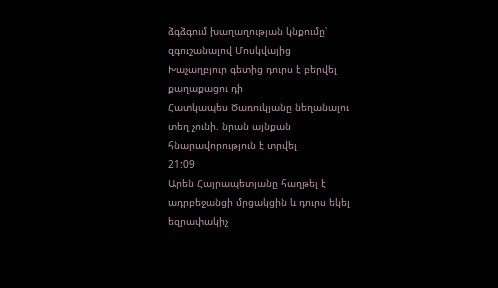ձգձգում խաղաղության կնքումը՝ զգուշանալով Մոսկվայից
Խաչաղբյուր գետից դուրս է բերվել քաղաքացու դի
Հատկապես Ծառուկյանը նեղանալու տեղ չունի. նրան այնքան հնարավորություն է տրվել
21:09
Արեն Հայրապետյանը հաղթել է ադրբեջանցի մրցակցին և դուրս եկել եզրափակիչ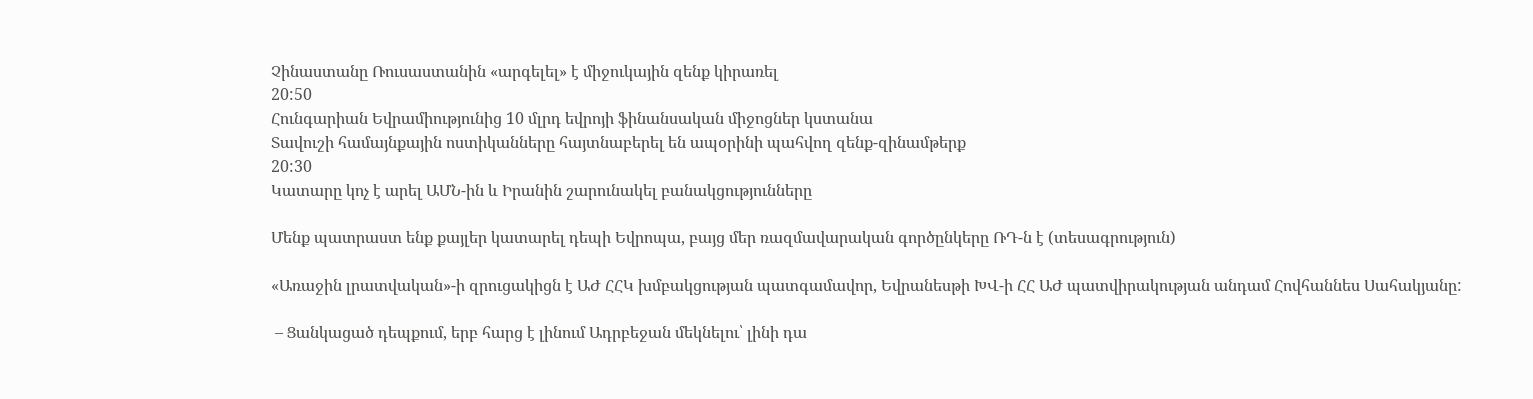Չինաստանը Ռուսաստանին «արգելել» է միջուկային զենք կիրառել
20:50
Հունգարիան Եվրամիությունից 10 մլրդ եվրոյի ֆինանսական միջոցներ կստանա
Տավուշի համայնքային ոստիկանները հայտնաբերել են ապօրինի պահվող զենք-զինամթերք
20:30
Կատարը կոչ է արել ԱՄՆ-ին և Իրանին շարունակել բանակցությունները

Մենք պատրաստ ենք քայլեր կատարել դեպի Եվրոպա, բայց մեր ռազմավարական գործընկերը ՌԴ-ն է (տեսագրություն)

«Առաջին լրատվական»-ի զրուցակիցն է ԱԺ ՀՀԿ խմբակցության պատգամավոր, Եվրանեսթի ԽՎ-ի ՀՀ ԱԺ պատվիրակության անդամ Հովհաննես Սահակյանը:

 – Ցանկացած դեպքում, երբ հարց է լինում Ադրբեջան մեկնելու՝ լինի դա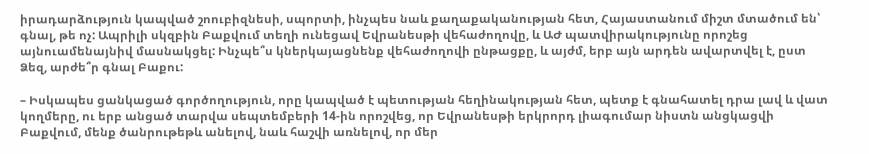իրադարձություն կապված շոուբիզնեսի, սպորտի, ինչպես նաև քաղաքականության հետ, Հայաստանում միշտ մտածում են՝ գնալ, թե ոչ: Ապրիլի սկզբին Բաքվում տեղի ունեցավ Եվրանեսթի վեհաժողովը, և ԱԺ պատվիրակությունը որոշեց այնուամենայնիվ մասնակցել: Ինչպե՞ս կներկայացնենք վեհաժողովի ընթացքը, և այժմ, երբ այն արդեն ավարտվել է, ըստ Ձեզ, արժե՞ր գնալ Բաքու:

– Իսկապես ցանկացած գործողություն, որը կապված է պետության հեղինակության հետ, պետք է գնահատել դրա լավ և վատ կողմերը, ու երբ անցած տարվա սեպտեմբերի 14-ին որոշվեց, որ Եվրանեսթի երկրորդ լիագումար նիստն անցկացվի Բաքվում, մենք ծանրութեթև անելով, նաև հաշվի առնելով, որ մեր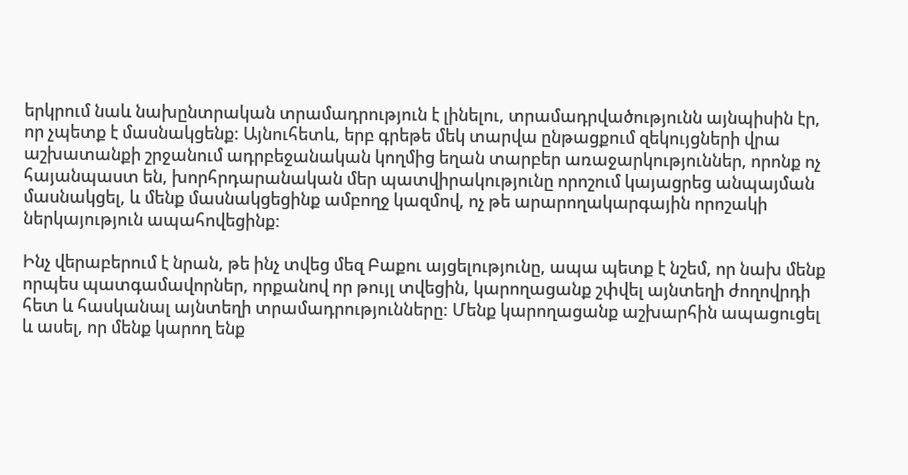երկրում նաև նախընտրական տրամադրություն է լինելու, տրամադրվածությունն այնպիսին էր, որ չպետք է մասնակցենք: Այնուհետև, երբ գրեթե մեկ տարվա ընթացքում զեկույցների վրա աշխատանքի շրջանում ադրբեջանական կողմից եղան տարբեր առաջարկություններ, որոնք ոչ հայանպաստ են, խորհրդարանական մեր պատվիրակությունը որոշում կայացրեց անպայման մասնակցել, և մենք մասնակցեցինք ամբողջ կազմով, ոչ թե արարողակարգային որոշակի ներկայություն ապահովեցինք:

Ինչ վերաբերում է նրան, թե ինչ տվեց մեզ Բաքու այցելությունը, ապա պետք է նշեմ, որ նախ մենք որպես պատգամավորներ, որքանով որ թույլ տվեցին, կարողացանք շփվել այնտեղի ժողովրդի հետ և հասկանալ այնտեղի տրամադրությունները: Մենք կարողացանք աշխարհին ապացուցել և ասել, որ մենք կարող ենք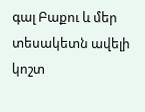գալ Բաքու և մեր տեսակետն ավելի կոշտ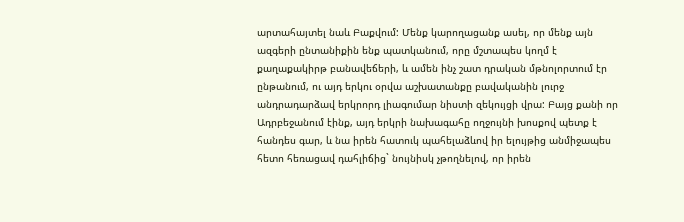արտահայտել նաև Բաքվում: Մենք կարողացանք ասել, որ մենք այն ազգերի ընտանիքին ենք պատկանում, որը մշտապես կողմ է քաղաքակիրթ բանավեճերի, և ամեն ինչ շատ դրական մթնոլորտում էր ընթանում, ու այդ երկու օրվա աշխատանքը բավականին լուրջ անդրադարձավ երկրորդ լիագումար նիստի զեկույցի վրա: Բայց քանի որ Ադրբեջանում էինք, այդ երկրի նախագահը ողջույնի խոսքով պետք է հանդես գար, և նա իրեն հատուկ պահելաձևով իր ելույթից անմիջապես հետո հեռացավ դահլիճից` նույնիսկ չթողնելով, որ իրեն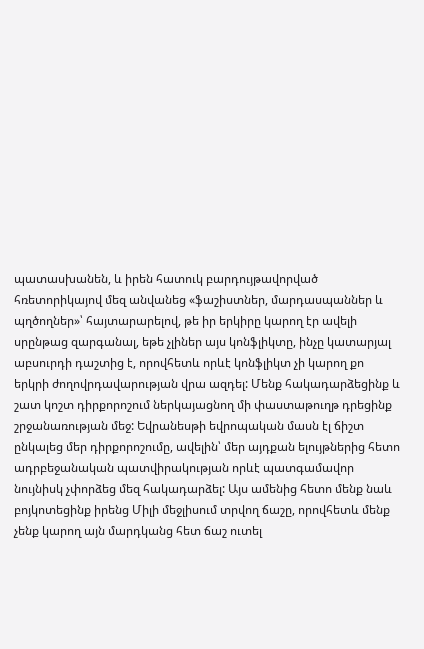պատասխանեն, և իրեն հատուկ բարդույթավորված հռետորիկայով մեզ անվանեց «ֆաշիստներ, մարդասպաններ և պղծողներ»՝ հայտարարելով, թե իր երկիրը կարող էր ավելի սրընթաց զարգանալ, եթե չլիներ այս կոնֆլիկտը, ինչը կատարյալ աբսուրդի դաշտից է, որովհետև որևէ կոնֆլիկտ չի կարող քո երկրի ժողովրդավարության վրա ազդել: Մենք հակադարձեցինք և շատ կոշտ դիրքորոշում ներկայացնող մի փաստաթուղթ դրեցինք շրջանառության մեջ: Եվրանեսթի եվրոպական մասն էլ ճիշտ ընկալեց մեր դիրքորոշումը, ավելին՝ մեր այդքան ելույթներից հետո ադրբեջանական պատվիրակության որևէ պատգամավոր նույնիսկ չփորձեց մեզ հակադարձել: Այս ամենից հետո մենք նաև բոյկոտեցինք իրենց Միլի մեջլիսում տրվող ճաշը, որովհետև մենք չենք կարող այն մարդկանց հետ ճաշ ուտել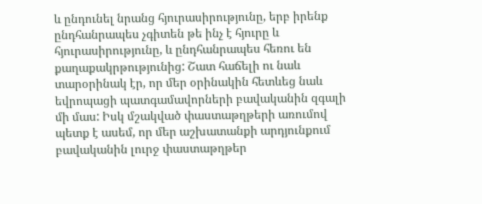և ընդունել նրանց հյուրասիրությունը, երբ իրենք ընդհանրապես չգիտեն թե ինչ է հյուրը և հյուրասիրությունը, և ընդհանրապես հեռու են քաղաքակրթությունից: Շատ հաճելի ու նաև տարօրինակ էր, որ մեր օրինակին հետևեց նաև եվրոպացի պատգամավորների բավականին զգալի մի մաս: Իսկ մշակված փաստաթղթերի առումով պետք է ասեմ, որ մեր աշխատանքի արդյունքում բավականին լուրջ փաստաթղթեր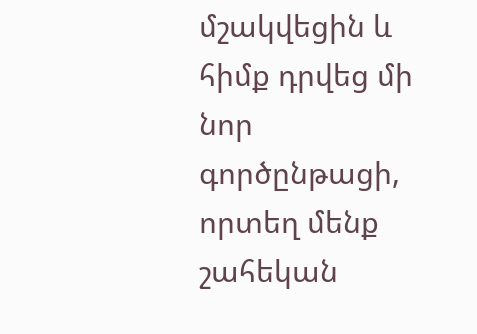մշակվեցին և հիմք դրվեց մի նոր գործընթացի, որտեղ մենք շահեկան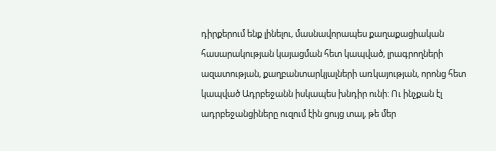դիրքերում ենք լինելու, մասնավորապես քաղաքացիական հասարակության կայացման հետ կապված, լրագրողների ազատության, քաղբանտարկյալների առկայության, որոնց հետ կապված Ադրբեջանն իսկապես խնդիր ունի: Ու ինչքան էլ ադրբեջանցիները ուզում էին ցույց տալ, թե մեր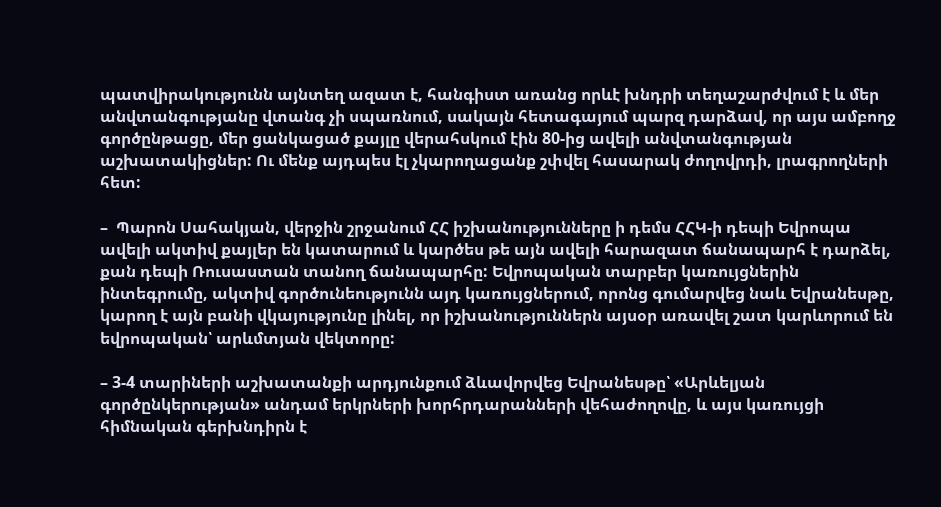պատվիրակությունն այնտեղ ազատ է, հանգիստ առանց որևէ խնդրի տեղաշարժվում է և մեր անվտանգությանը վտանգ չի սպառնում, սակայն հետագայում պարզ դարձավ, որ այս ամբողջ գործընթացը, մեր ցանկացած քայլը վերահսկում էին 80-ից ավելի անվտանգության աշխատակիցներ: Ու մենք այդպես էլ չկարողացանք շփվել հասարակ ժողովրդի, լրագրողների հետ:

–  Պարոն Սահակյան, վերջին շրջանում ՀՀ իշխանությունները ի դեմս ՀՀԿ-ի դեպի Եվրոպա ավելի ակտիվ քայլեր են կատարում և կարծես թե այն ավելի հարազատ ճանապարհ է դարձել, քան դեպի Ռուսաստան տանող ճանապարհը: Եվրոպական տարբեր կառույցներին ինտեգրումը, ակտիվ գործունեությունն այդ կառույցներում, որոնց գումարվեց նաև Եվրանեսթը, կարող է այն բանի վկայությունը լինել, որ իշխանություններն այսօր առավել շատ կարևորում են եվրոպական՝ արևմտյան վեկտորը:

– 3-4 տարիների աշխատանքի արդյունքում ձևավորվեց Եվրանեսթը՝ «Արևելյան գործընկերության» անդամ երկրների խորհրդարանների վեհաժողովը, և այս կառույցի հիմնական գերխնդիրն է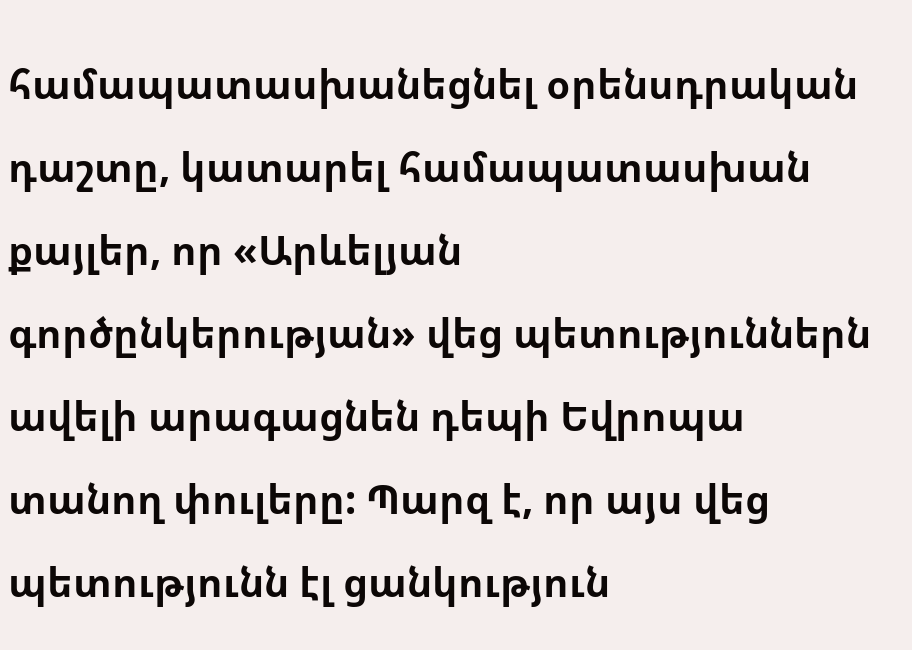համապատասխանեցնել օրենսդրական դաշտը, կատարել համապատասխան քայլեր, որ «Արևելյան գործընկերության» վեց պետություններն ավելի արագացնեն դեպի Եվրոպա տանող փուլերը: Պարզ է, որ այս վեց պետությունն էլ ցանկություն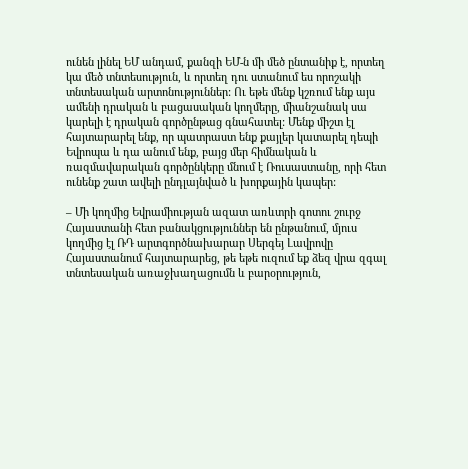ունեն լինել ԵՄ անդամ, քանզի ԵՄ-ն մի մեծ ընտանիք է, որտեղ կա մեծ տնտեսություն, և որտեղ դու ստանում ես որոշակի տնտեսական արտոնություններ: Ու եթե մենք կշռում ենք այս ամենի դրական և բացասական կողմերը, միանշանակ սա կարելի է դրական գործընթաց գնահատել: Մենք միշտ էլ հայտարարել ենք, որ պատրաստ ենք քայլեր կատարել դեպի Եվրոպա և դա անում ենք, բայց մեր հիմնական և ռազմավարական գործընկերը մնում է Ռուսաստանը, որի հետ ունենք շատ ավելի ընդլայնված և խորքային կապեր:

– Մի կողմից Եվրամիության ազատ առևտրի գոտու շուրջ Հայաստանի հետ բանակցություններ են ընթանում, մյուս կողմից էլ ՌԴ արտգործնախարար Սերգեյ Լավրովը Հայաստանում հայտարարեց, թե եթե ուզում եք ձեզ վրա զգալ տնտեսական առաջխաղացումն և բարօրություն,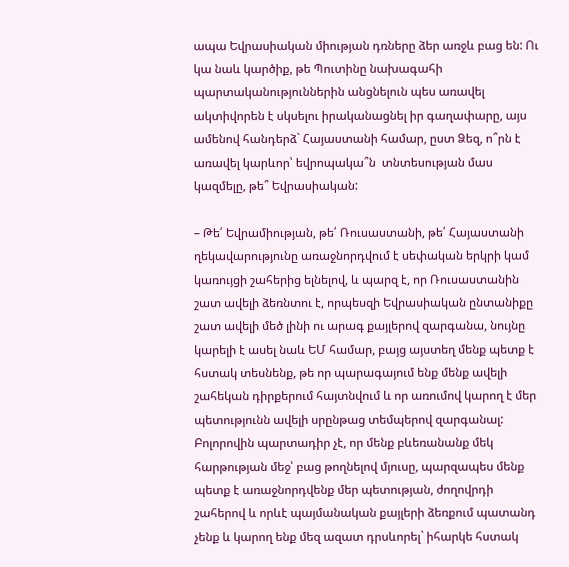ապա Եվրասիական միության դռները ձեր առջև բաց են: Ու կա նաև կարծիք, թե Պուտինը նախագահի պարտականություններին անցնելուն պես առավել ակտիվորեն է սկսելու իրականացնել իր գաղափարը, այս ամենով հանդերձ` Հայաստանի համար, ըստ Ձեզ, ո՞րն է առավել կարևոր՝ եվրոպակա՞ն  տնտեսության մաս կազմելը, թե՞ Եվրասիական:

– Թե՛ Եվրամիության, թե՛ Ռուսաստանի, թե՛ Հայաստանի ղեկավարությունը առաջնորդվում է սեփական երկրի կամ կառույցի շահերից ելնելով, և պարզ է, որ Ռուսաստանին շատ ավելի ձեռնտու է, որպեսզի Եվրասիական ընտանիքը շատ ավելի մեծ լինի ու արագ քայլերով զարգանա, նույնը կարելի է ասել նաև ԵՄ համար, բայց այստեղ մենք պետք է հստակ տեսնենք, թե որ պարագայում ենք մենք ավելի շահեկան դիրքերում հայտնվում և որ առումով կարող է մեր պետությունն ավելի սրընթաց տեմպերով զարգանալ: Բոլորովին պարտադիր չէ, որ մենք բևեռանանք մեկ հարթության մեջ՝ բաց թողնելով մյուսը, պարզապես մենք պետք է առաջնորդվենք մեր պետության, ժողովրդի շահերով և որևէ պայմանական քայլերի ձեռքում պատանդ չենք և կարող ենք մեզ ազատ դրսևորել` իհարկե հստակ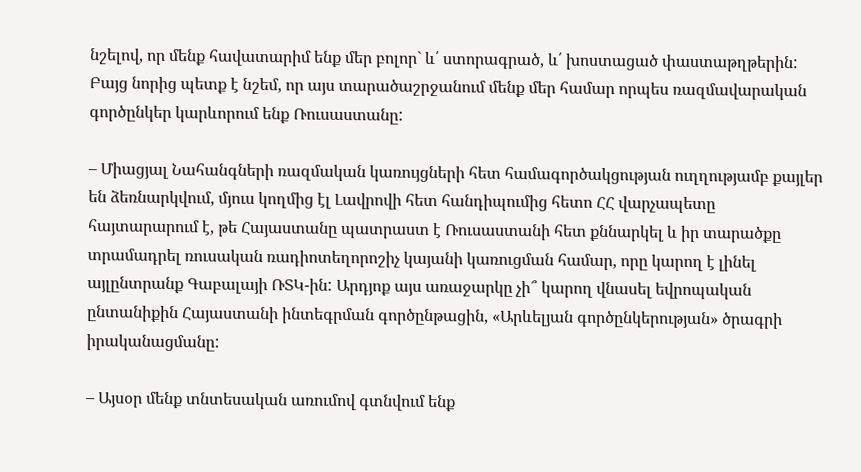նշելով, որ մենք հավատարիմ ենք մեր բոլոր` և՛ ստորագրած, և՛ խոստացած փաստաթղթերին: Բայց նորից պետք է նշեմ, որ այս տարածաշրջանում մենք մեր համար որպես ռազմավարական գործընկեր կարևորում ենք Ռուսաստանը:

– Միացյալ Նահանգների ռազմական կառույցների հետ համագործակցության ուղղությամբ քայլեր են ձեռնարկվում, մյուս կողմից էլ Լավրովի հետ հանդիպումից հետո ՀՀ վարչապետը հայտարարում է, թե Հայաստանը պատրաստ է Ռուսաստանի հետ քննարկել և իր տարածքը տրամադրել ռուսական ռադիոտեղորոշիչ կայանի կառուցման համար, որը կարող է լինել այլընտրանք Գաբալայի ՌՏԿ-ին: Արդյոք այս առաջարկը չի՞ կարող վնասել եվրոպական ընտանիքին Հայաստանի ինտեգրման գործընթացին, «Արևելյան գործընկերության» ծրագրի իրականացմանը:

– Այսօր մենք տնտեսական առումով գտնվում ենք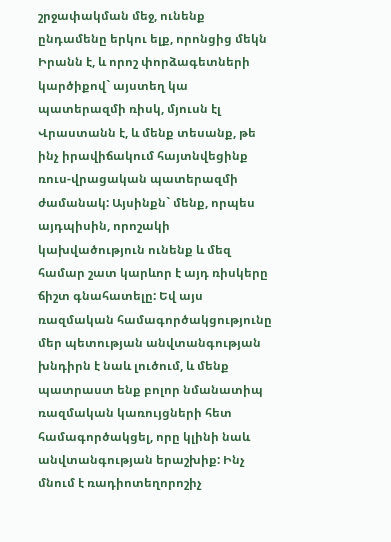շրջափակման մեջ, ունենք ընդամենը երկու ելք, որոնցից մեկն Իրանն է, և որոշ փորձագետների կարծիքով` այստեղ կա պատերազմի ռիսկ, մյուսն էլ Վրաստանն է, և մենք տեսանք, թե ինչ իրավիճակում հայտնվեցինք ռուս-վրացական պատերազմի ժամանակ: Այսինքն` մենք, որպես այդպիսին, որոշակի կախվածություն ունենք և մեզ համար շատ կարևոր է այդ ռիսկերը ճիշտ գնահատելը: Եվ այս ռազմական համագործակցությունը մեր պետության անվտանգության խնդիրն է նաև լուծում, և մենք պատրաստ ենք բոլոր նմանատիպ ռազմական կառույցների հետ համագործակցել, որը կլինի նաև անվտանգության երաշխիք: Ինչ մնում է ռադիոտեղորոշիչ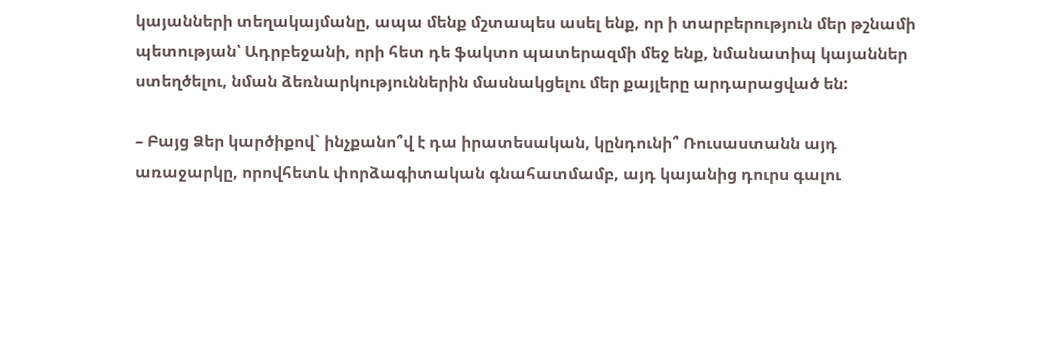կայանների տեղակայմանը, ապա մենք մշտապես ասել ենք, որ ի տարբերություն մեր թշնամի պետության՝ Ադրբեջանի, որի հետ դե ֆակտո պատերազմի մեջ ենք, նմանատիպ կայաններ ստեղծելու, նման ձեռնարկություններին մասնակցելու մեր քայլերը արդարացված են:

– Բայց Ձեր կարծիքով` ինչքանո՞վ է դա իրատեսական, կընդունի՞ Ռուսաստանն այդ առաջարկը, որովհետև փորձագիտական գնահատմամբ, այդ կայանից դուրս գալու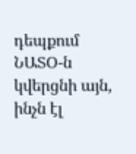դեպքում ՆԱՏՕ-ն կվերցնի այն, ինչն էլ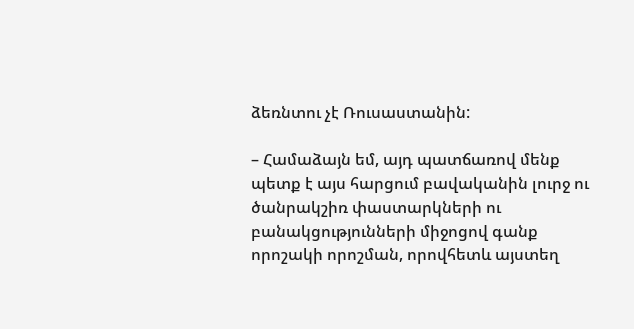ձեռնտու չէ Ռուսաստանին:

– Համաձայն եմ, այդ պատճառով մենք պետք է այս հարցում բավականին լուրջ ու ծանրակշիռ փաստարկների ու բանակցությունների միջոցով գանք որոշակի որոշման, որովհետև այստեղ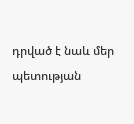դրված է նաև մեր պետության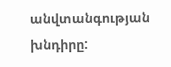անվտանգության խնդիրը: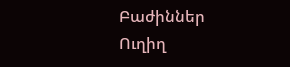Բաժիններ
Ուղիղ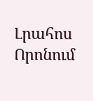Լրահոս
Որոնում